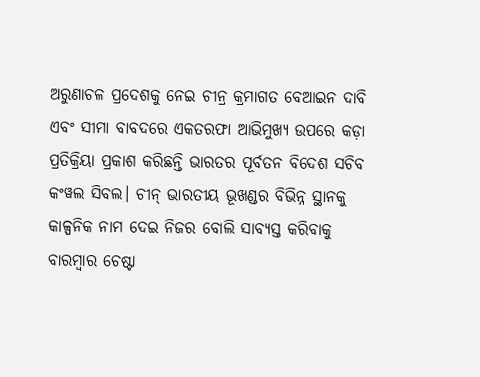ଅରୁଣାଚଳ ପ୍ରଦେଶକୁ ନେଇ ଚୀନ୍ର କ୍ରମାଗତ ବେଆଇନ ଦାବି ଏବଂ ସୀମା ବାବଦରେ ଏକତରଫା ଆଭିମୁଖ୍ୟ ଉପରେ କଡ଼ା ପ୍ରତିକ୍ରିୟା ପ୍ରକାଶ କରିଛନ୍ତି ଭାରତର ପୂର୍ବତନ ବିଦେଶ ସଚିବ କଂୱଲ ସିବଲ। ଚୀନ୍ ଭାରତୀୟ ଭୂଖଣ୍ଡର ବିଭିନ୍ନ ସ୍ଥାନକୁ କାଳ୍ପନିକ ନାମ ଦେଇ ନିଜର ବୋଲି ସାବ୍ୟସ୍ତ କରିବାକୁ ବାରମ୍ବାର ଚେଷ୍ଟା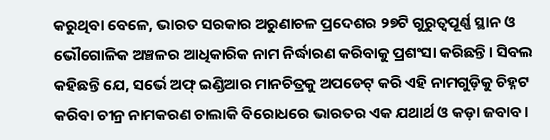କରୁଥିବା ବେଳେ, ଭାରତ ସରକାର ଅରୁଣାଚଳ ପ୍ରଦେଶର ୨୭ଟି ଗୁରୁତ୍ୱପୂର୍ଣ୍ଣ ସ୍ଥାନ ଓ ଭୌଗୋଳିକ ଅଞ୍ଚଳର ଆଧିକାରିକ ନାମ ନିର୍ଦ୍ଧାରଣ କରିବାକୁ ପ୍ରଶଂସା କରିଛନ୍ତି। ସିବଲ କହିଛନ୍ତି ଯେ, ସର୍ଭେ ଅଫ୍ ଇଣ୍ଡିଆର ମାନଚିତ୍ରକୁ ଅପଡେଟ୍ କରି ଏହି ନାମଗୁଡ଼ିକୁ ଚିହ୍ନଟ କରିବା ଚୀନ୍ର ନାମକରଣ ଚାଲାକି ବିରୋଧରେ ଭାରତର ଏକ ଯଥାର୍ଥ ଓ କଡ଼ା ଜବାବ।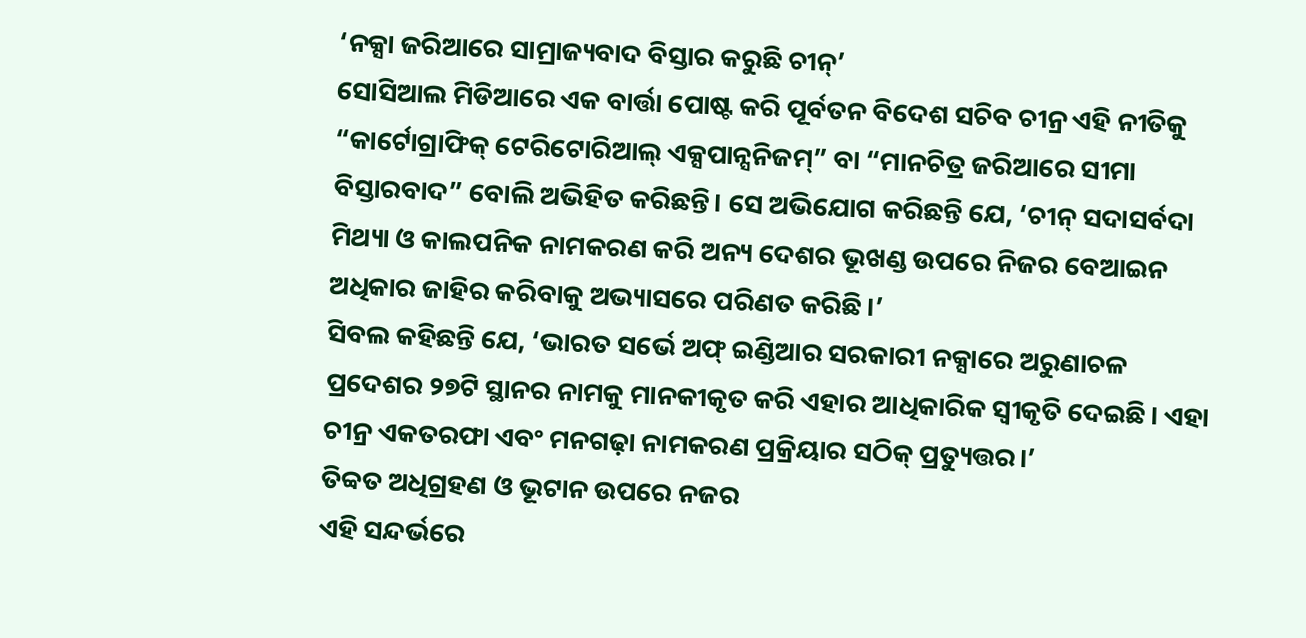‘ନକ୍ସା ଜରିଆରେ ସାମ୍ରାଜ୍ୟବାଦ ବିସ୍ତାର କରୁଛି ଚୀନ୍’
ସୋସିଆଲ ମିଡିଆରେ ଏକ ବାର୍ତ୍ତା ପୋଷ୍ଟ କରି ପୂର୍ବତନ ବିଦେଶ ସଚିବ ଚୀନ୍ର ଏହି ନୀତିକୁ “କାର୍ଟୋଗ୍ରାଫିକ୍ ଟେରିଟୋରିଆଲ୍ ଏକ୍ସପାନ୍ସନିଜମ୍” ବା “ମାନଚିତ୍ର ଜରିଆରେ ସୀମା ବିସ୍ତାରବାଦ” ବୋଲି ଅଭିହିତ କରିଛନ୍ତି। ସେ ଅଭିଯୋଗ କରିଛନ୍ତି ଯେ, ‘ଚୀନ୍ ସଦାସର୍ବଦା ମିଥ୍ୟା ଓ କାଲପନିକ ନାମକରଣ କରି ଅନ୍ୟ ଦେଶର ଭୂଖଣ୍ଡ ଉପରେ ନିଜର ବେଆଇନ ଅଧିକାର ଜାହିର କରିବାକୁ ଅଭ୍ୟାସରେ ପରିଣତ କରିଛି।’
ସିବଲ କହିଛନ୍ତି ଯେ, ‘ଭାରତ ସର୍ଭେ ଅଫ୍ ଇଣ୍ଡିଆର ସରକାରୀ ନକ୍ସାରେ ଅରୁଣାଚଳ ପ୍ରଦେଶର ୨୭ଟି ସ୍ଥାନର ନାମକୁ ମାନକୀକୃତ କରି ଏହାର ଆଧିକାରିକ ସ୍ୱୀକୃତି ଦେଇଛି। ଏହା ଚୀନ୍ର ଏକତରଫା ଏବଂ ମନଗଢ଼ା ନାମକରଣ ପ୍ରକ୍ରିୟାର ସଠିକ୍ ପ୍ରତ୍ୟୁତ୍ତର।’
ତିବ୍ବତ ଅଧିଗ୍ରହଣ ଓ ଭୂଟାନ ଉପରେ ନଜର
ଏହି ସନ୍ଦର୍ଭରେ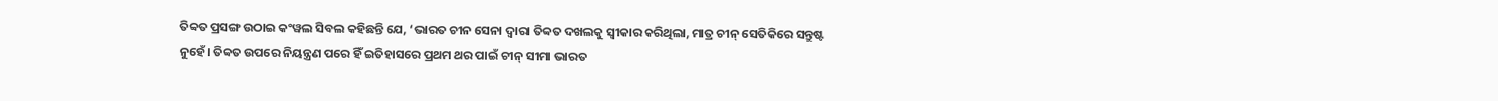ତିବ୍ବତ ପ୍ରସଙ୍ଗ ଉଠାଇ କଂୱଲ ସିବଲ କହିଛନ୍ତି ଯେ, ‘ଭାରତ ଚୀନ ସେନା ଦ୍ୱାରା ତିବ୍ବତ ଦଖଲକୁ ସ୍ୱୀକାର କରିଥିଲା, ମାତ୍ର ଚୀନ୍ ସେତିକିରେ ସନ୍ତୁଷ୍ଟ ନୁହେଁ। ତିବ୍ବତ ଉପରେ ନିୟନ୍ତ୍ରଣ ପରେ ହିଁ ଇତିହାସରେ ପ୍ରଥମ ଥର ପାଇଁ ଚୀନ୍ ସୀମା ଭାରତ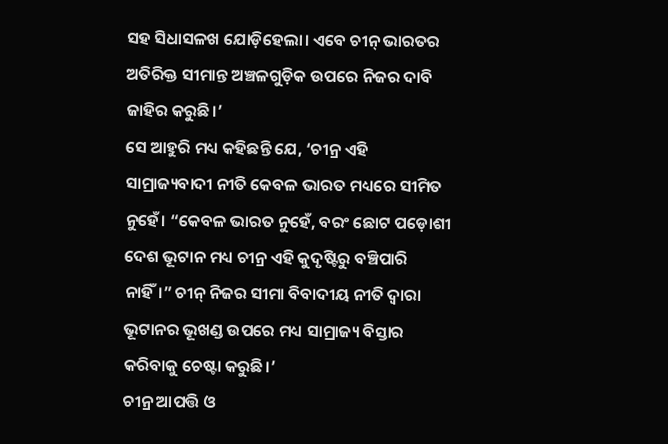ସହ ସିଧାସଳଖ ଯୋଡ଼ିହେଲା। ଏବେ ଚୀନ୍ ଭାରତର ଅତିରିକ୍ତ ସୀମାନ୍ତ ଅଞ୍ଚଳଗୁଡ଼ିକ ଉପରେ ନିଜର ଦାବି ଜାହିର କରୁଛି।’
ସେ ଆହୁରି ମଧ୍ୟ କହିଛନ୍ତି ଯେ, ‘ଚୀନ୍ର ଏହି ସାମ୍ରାଜ୍ୟବାଦୀ ନୀତି କେବଳ ଭାରତ ମଧ୍ୟରେ ସୀମିତ ନୁହେଁ। “କେବଳ ଭାରତ ନୁହେଁ, ବରଂ ଛୋଟ ପଡ଼ୋଶୀ ଦେଶ ଭୂଟାନ ମଧ୍ୟ ଚୀନ୍ର ଏହି କୁଦୃଷ୍ଟିରୁ ବଞ୍ଚିପାରି ନାହିଁ।” ଚୀନ୍ ନିଜର ସୀମା ବିବାଦୀୟ ନୀତି ଦ୍ୱାରା ଭୂଟାନର ଭୂଖଣ୍ଡ ଉପରେ ମଧ୍ୟ ସାମ୍ରାଜ୍ୟ ବିସ୍ତାର କରିବାକୁ ଚେଷ୍ଟା କରୁଛି।’
ଚୀନ୍ର ଆପତ୍ତି ଓ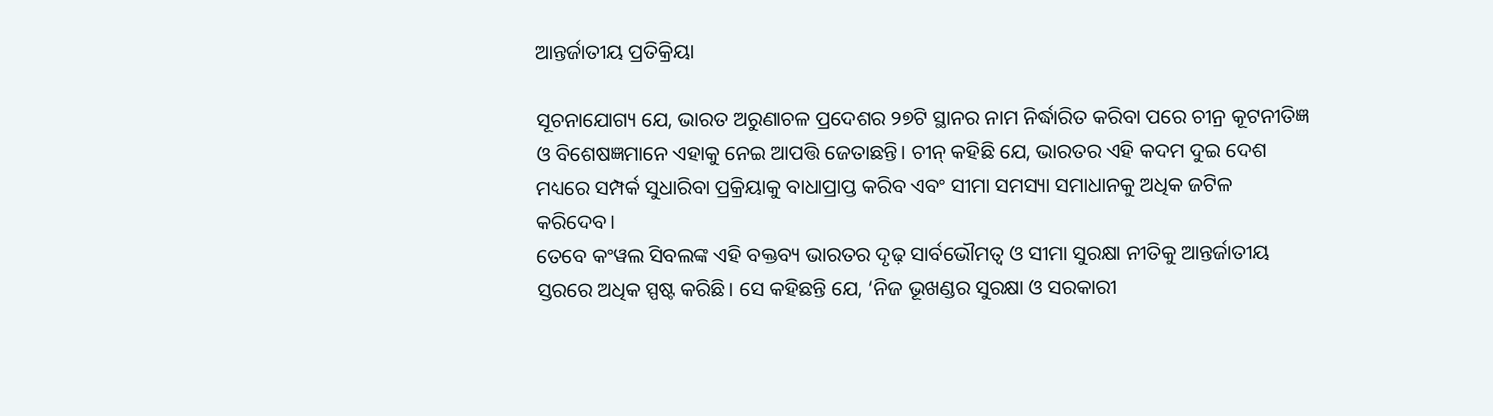ଆନ୍ତର୍ଜାତୀୟ ପ୍ରତିକ୍ରିୟା

ସୂଚନାଯୋଗ୍ୟ ଯେ, ଭାରତ ଅରୁଣାଚଳ ପ୍ରଦେଶର ୨୭ଟି ସ୍ଥାନର ନାମ ନିର୍ଦ୍ଧାରିତ କରିବା ପରେ ଚୀନ୍ର କୂଟନୀତିଜ୍ଞ ଓ ବିଶେଷଜ୍ଞମାନେ ଏହାକୁ ନେଇ ଆପତ୍ତି ଜେତାଛନ୍ତି। ଚୀନ୍ କହିଛି ଯେ, ଭାରତର ଏହି କଦମ ଦୁଇ ଦେଶ ମଧ୍ୟରେ ସମ୍ପର୍କ ସୁଧାରିବା ପ୍ରକ୍ରିୟାକୁ ବାଧାପ୍ରାପ୍ତ କରିବ ଏବଂ ସୀମା ସମସ୍ୟା ସମାଧାନକୁ ଅଧିକ ଜଟିଳ କରିଦେବ।
ତେବେ କଂୱଲ ସିବଲଙ୍କ ଏହି ବକ୍ତବ୍ୟ ଭାରତର ଦୃଢ଼ ସାର୍ବଭୌମତ୍ୱ ଓ ସୀମା ସୁରକ୍ଷା ନୀତିକୁ ଆନ୍ତର୍ଜାତୀୟ ସ୍ତରରେ ଅଧିକ ସ୍ପଷ୍ଟ କରିଛି। ସେ କହିଛନ୍ତି ଯେ, ‘ନିଜ ଭୂଖଣ୍ଡର ସୁରକ୍ଷା ଓ ସରକାରୀ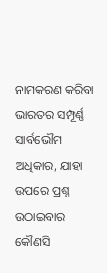ନାମକରଣ କରିବା ଭାରତର ସମ୍ପୂର୍ଣ୍ଣ ସାର୍ବଭୌମ ଅଧିକାର, ଯାହା ଉପରେ ପ୍ରଶ୍ନ ଉଠାଇବାର କୌଣସି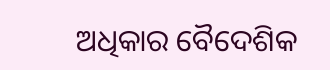ଅଧିକାର ବୈଦେଶିକ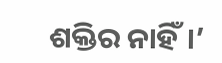ଶକ୍ତିର ନାହିଁ।’